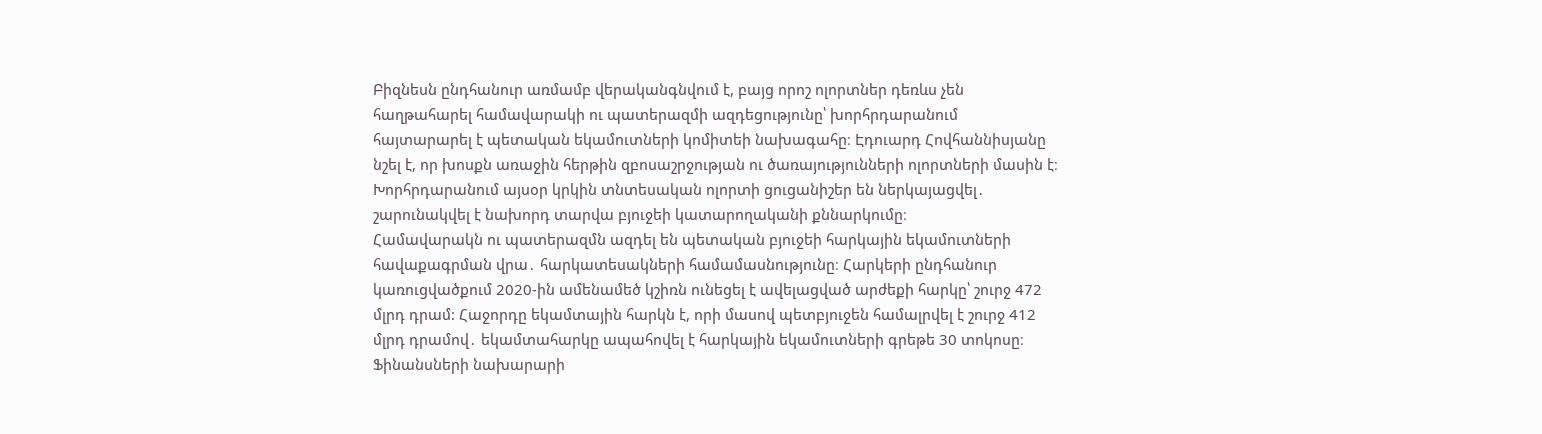Բիզնեսն ընդհանուր առմամբ վերականգնվում է, բայց որոշ ոլորտներ դեռևս չեն հաղթահարել համավարակի ու պատերազմի ազդեցությունը՝ խորհրդարանում հայտարարել է պետական եկամուտների կոմիտեի նախագահը։ Էդուարդ Հովհաննիսյանը նշել է, որ խոսքն առաջին հերթին զբոսաշրջության ու ծառայությունների ոլորտների մասին է։ Խորհրդարանում այսօր կրկին տնտեսական ոլորտի ցուցանիշեր են ներկայացվել․ շարունակվել է նախորդ տարվա բյուջեի կատարողականի քննարկումը։
Համավարակն ու պատերազմն ազդել են պետական բյուջեի հարկային եկամուտների հավաքագրման վրա․ հարկատեսակների համամասնությունը։ Հարկերի ընդհանուր կառուցվածքում 2020-ին ամենամեծ կշիռն ունեցել է ավելացված արժեքի հարկը՝ շուրջ 472 մլրդ դրամ: Հաջորդը եկամտային հարկն է, որի մասով պետբյուջեն համալրվել է շուրջ 412 մլրդ դրամով․ եկամտահարկը ապահովել է հարկային եկամուտների գրեթե 30 տոկոսը։ Ֆինանսների նախարարի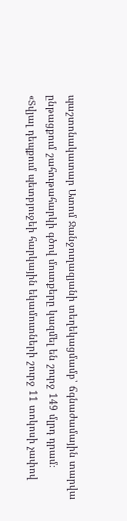պաշտոնակատար Ատոմ Ջանջուղազյանի տեղեկացմամբ՝ ճգնաժամային տարվա ընթացքում շահութահարկի գծով մուտքերը կազմել են շուրջ 149 մլրդ դրամ։
«Տվյալ դեպքում պետբյուջեի հարկային եկամուտների շուրջ 11 տոկոսի չափով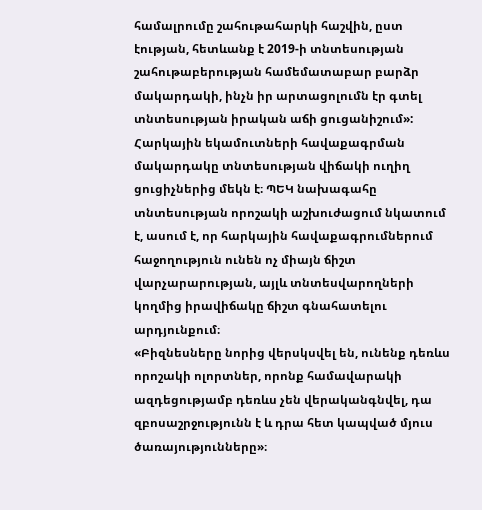համալրումը շահութահարկի հաշվին, ըստ էության, հետևանք է 2019-ի տնտեսության շահութաբերության համեմատաբար բարձր մակարդակի, ինչն իր արտացոլումն էր գտել տնտեսության իրական աճի ցուցանիշում»:
Հարկային եկամուտների հավաքագրման մակարդակը տնտեսության վիճակի ուղիղ ցուցիչներից մեկն է։ ՊԵԿ նախագահը տնտեսության որոշակի աշխուժացում նկատում է, ասում է, որ հարկային հավաքագրումներում հաջողություն ունեն ոչ միայն ճիշտ վարչարարության, այլև տնտեսվարողների կողմից իրավիճակը ճիշտ գնահատելու արդյունքում։
«Բիզնեսները նորից վերսկսվել են, ունենք դեռևս որոշակի ոլորտներ, որոնք համավարակի ազդեցությամբ դեռևս չեն վերականգնվել, դա զբոսաշրջությունն է և դրա հետ կապված մյուս ծառայությունները»։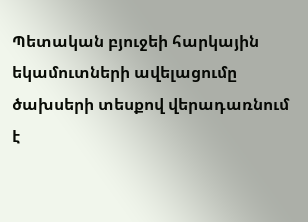Պետական բյուջեի հարկային եկամուտների ավելացումը ծախսերի տեսքով վերադառնում է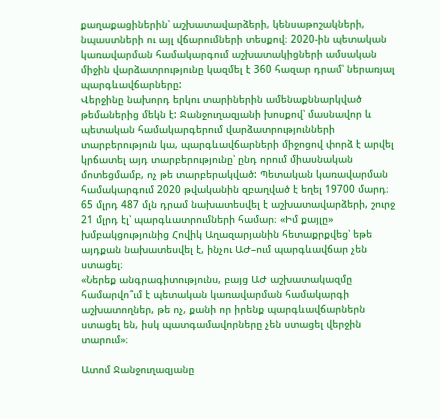քաղաքացիներին՝ աշխատավարձերի, կենսաթոշակների, նպաստների ու այլ վճարումների տեսքով։ 2020-ին պետական կառավարման համակարգում աշխատակիցների ամսական միջին վարձատրությունը կազմել է 360 հազար դրամ՝ ներառյալ պարգևավճարները:
Վերջինը նախորդ երկու տարիներին ամենաքննարկված թեմաներից մեկն է: Ջանջուղազյանի խոսքով՝ մասնավոր և պետական համակարգերում վարձատրությունների տարբերություն կա, պարգևավճարների միջոցով փորձ է արվել կրճատել այդ տարբերությունը՝ ընդ որում միասնական մոտեցմամբ, ոչ թե տարբերակված: Պետական կառավարման համակարգում 2020 թվականին զբաղված է եղել 19700 մարդ։ 65 մլրդ 487 մլն դրամ նախատեսվել է աշխատավարձերի, շուրջ 21 մլրդ էլ՝ պարգևատրումների համար։ «Իմ քայլը» խմբակցությունից Հովիկ Աղազարյանին հետաքրքվեց՝ եթե այդքան նախատեսվել է, ինչու ԱԺ–ում պարգևավճար չեն ստացել։
«Ներեք անգրագիտությունս, բայց ԱԺ աշխատակազմը համարվո՞ւմ է պետական կառավարման համակարգի աշխատողներ, թե ոչ, քանի որ իրենք պարգևավճարներն ստացել են, իսկ պատգամավորները չեն ստացել վերջին տարում»։

Ատոմ Ջանջուղազյանը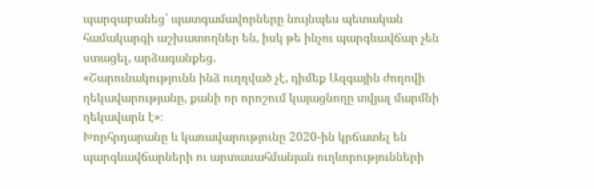պարզաբանեց՝ պատգամավորները նույնպես պետական համակարգի աշխատողներ են, իսկ թե ինչու պարգևավճար չեն ստացել, արձագանքեց.
«Շարունակությունն ինձ ուղղված չէ, դիմեք Ազգային ժողովի ղեկավարությանը, քանի որ որոշում կայացնողը տվյալ մարմնի ղեկավարն է»։
Խորհրդարանը և կառավարությունը 2020-ին կրճատել են պարգևավճարների ու արտասահմանյան ուղևորությունների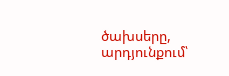ծախսերը, արդյունքում՝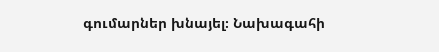գումարներ խնայել։ Նախագահի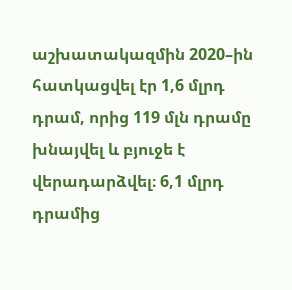աշխատակազմին 2020–ին հատկացվել էր 1,6 մլրդ դրամ, որից 119 մլն դրամը խնայվել և բյուջե է վերադարձվել։ 6,1 մլրդ դրամից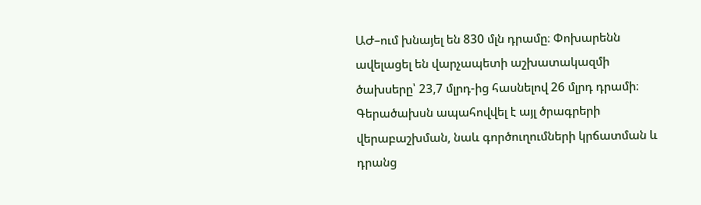ԱԺ–ում խնայել են 830 մլն դրամը։ Փոխարենն ավելացել են վարչապետի աշխատակազմի ծախսերը՝ 23,7 մլրդ-ից հասնելով 26 մլրդ դրամի։ Գերածախսն ապահովվել է այլ ծրագրերի վերաբաշխման, նաև գործուղումների կրճատման և դրանց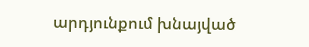արդյունքում խնայված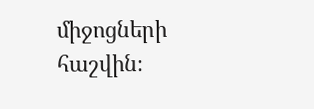միջոցների հաշվին։